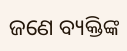ଜଣେ ବ୍ୟକ୍ତିଙ୍କ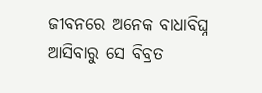ଜୀବନରେ ଅନେକ ବାଧାବିଘ୍ନ ଆସିବାରୁ ସେ ବିବ୍ରତ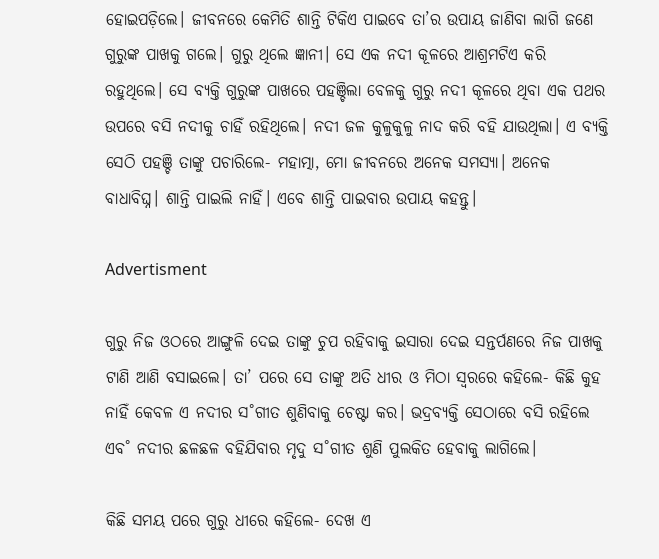ହୋଇପଡ଼ିଲେ। ଜୀବନରେ କେମିତି ଶାନ୍ତି ଟିକିଏ ପାଇବେ ତା’ର ଉପାୟ ଜାଣିବା ଲାଗି ଜଣେ ଗୁରୁଙ୍କ ପାଖକୁ ଗଲେ। ଗୁରୁ ଥିଲେ ଜ୍ଞାନୀ। ସେ ଏକ ନଦୀ କୂଳରେ ଆଶ୍ରମଟିଏ କରି ରହୁଥିଲେ। ସେ ବ୍ୟକ୍ତି ଗୁରୁଙ୍କ ପାଖରେ ପହଞ୍ଚିଲା ବେଳକୁ ଗୁରୁ ନଦୀ କୂଳରେ ଥିବା ଏକ ପଥର ଉପରେ ବସି ନଦୀକୁ ଚାହିଁ ରହିଥିଲେ। ନଦୀ ଜଳ କୁଳୁକୁଳୁ ନାଦ କରି ବହି ଯାଉଥିଲା। ଏ ବ୍ୟକ୍ତି ସେଠି ପହଞ୍ଚି ତାଙ୍କୁ ପଚାରିଲେ- ମହାତ୍ମା, ମୋ ଜୀବନରେ ଅନେକ ସମସ୍ୟା। ଅନେକ ବାଧାବିଘ୍ନ। ଶାନ୍ତି ପାଇଲି ନାହିଁ। ଏବେ ଶାନ୍ତି ପାଇବାର ଉପାୟ କହନ୍ତୁ।

Advertisment

ଗୁରୁ ନିଜ ଓଠରେ ଆଙ୍ଗୁଳି ଦେଇ ତାଙ୍କୁ ଚୁପ ରହିବାକୁ ଇସାରା ଦେଇ ସନ୍ତର୍ପଣରେ ନିଜ ପାଖକୁ ଟାଣି ଆଣି ବସାଇଲେ। ତା’ ପରେ ସେ ତାଙ୍କୁ ଅତି ଧୀର ଓ ମିଠା ସ୍ବରରେ କହିଲେ- କିଛି କୁହ ନାହିଁ କେବଳ ଏ ନଦୀର ସ˚ଗୀତ ଶୁଣିବାକୁ ଚେଷ୍ଟା କର। ଭଦ୍ରବ୍ୟକ୍ତି ସେଠାରେ ବସି ରହିଲେ ଏବ˚ ନଦୀର ଛଳଛଳ ବହିଯିବାର ମୃଦୁ ସ˚ଗୀତ ଶୁଣି ପୁଲକିତ ହେବାକୁ ଲାଗିଲେ।

କିଛି ସମୟ ପରେ ଗୁରୁ ଧୀରେ କହିଲେ- ଦେଖ ଏ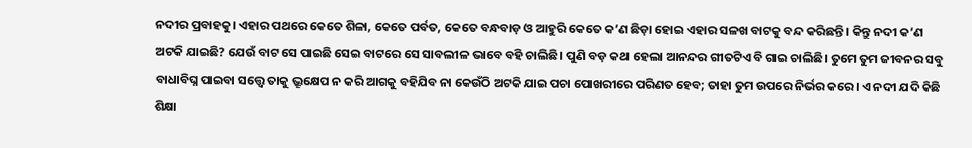ନଦୀର ପ୍ରବାହକୁ। ଏହାର ପଥରେ କେତେ ଶିଳା, କେତେ ପର୍ବତ, କେତେ ବନ୍ଧବାଡ଼ ଓ ଆହୁରି କେତେ କ’ଣ ଛିଡ଼ା ହୋଇ ଏହାର ସଳଖ ବାଟକୁ ବନ୍ଦ କରିଛନ୍ତି। କିନ୍ତୁ ନଦୀ କ’ଣ ଅଟକି ଯାଇଛି? ଯେଉଁ ବାଟ ସେ ପାଇଛି ସେଇ ବାଟରେ ସେ ସାବଲୀଳ ଭାବେ ବହି ଚାଲିଛି। ପୁଣି ବଡ଼ କଥା ହେଲା ଆନନ୍ଦର ଗୀତଟିଏ ବି ଗାଇ ଚାଲିଛି। ତୁମେ ତୁମ ଜୀବନର ସବୁ ବାଧାବିଘ୍ନ ପାଇବା ସତ୍ତ୍ବେ ତାକୁ ଭ୍ରୂକ୍ଷେପ ନ କରି ଆଗକୁ ବହିଯିବ ନା କେଉଁଠି ଅଟକି ଯାଇ ପଚା ପୋଖରୀରେ ପରିଣତ ହେବ; ତାହା ତୁମ ଉପରେ ନିର୍ଭର କରେ। ଏ ନଦୀ ଯଦି କିଛି ଶିକ୍ଷା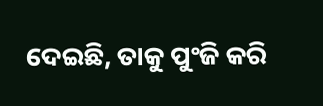ଦେଇଛି, ତାକୁ ପୁଂଜି କରି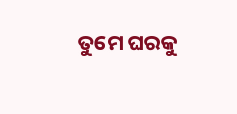ତୁମେ ଘରକୁ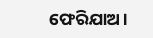ଫେରିଯାଅ।